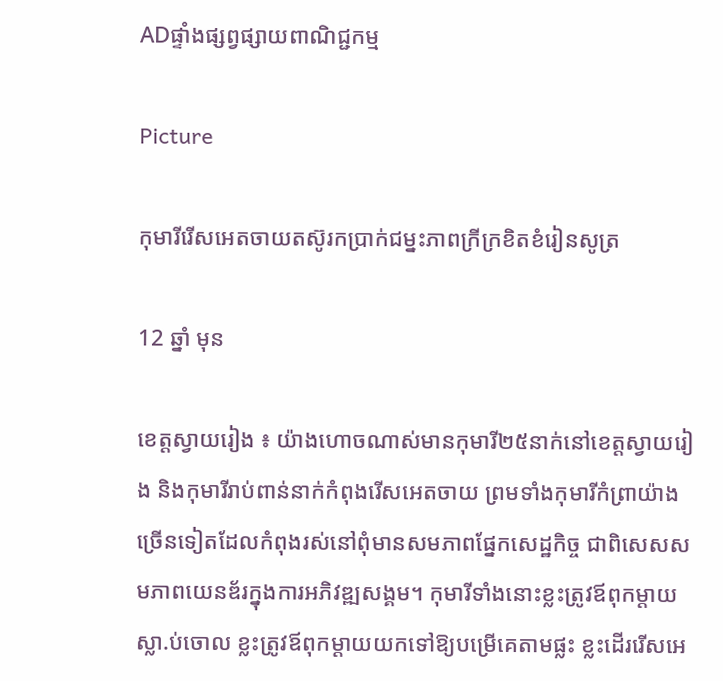ADផ្ទាំងផ្សព្វផ្សាយពាណិជ្ជកម្ម

Picture

កុមារីរើសអេតចាយតស៊ូរកប្រាក់ជម្នះភាពក្រីក្រខិតខំរៀនសូត្រ

12 ឆ្នាំ មុន

ខេត្តស្វាយរៀង ៖ យ៉ាងហោចណាស់មានកុមារី២៥នាក់នៅខេត្តស្វាយរៀង និងកុមារីរាប់ពាន់នាក់កំពុងរើសអេតចាយ ព្រមទាំងកុមារីកំព្រាយ៉ាងច្រើនទៀតដែលកំពុងរស់នៅពុំមានសមភាពផ្នែកសេដ្ឋកិច្ច ជាពិសេសសមភាពយេនឌ័រក្នុងការអភិវឌ្ឍសង្គម។ កុមារីទាំងនោះខ្លះត្រូវឪពុកម្តាយស្លា.ប់ចោល ខ្លះត្រូវឪពុកម្តាយយកទៅឱ្យបម្រើគេតាមផ្លះ ខ្លះដើររើសអេ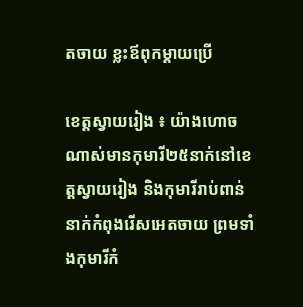តចាយ ខ្លះឪពុកម្តាយប្រើ

ខេត្តស្វាយរៀង ៖ យ៉ាងហោចណាស់មានកុមារី២៥នាក់នៅខេត្តស្វាយរៀង និងកុមារីរាប់ពាន់នាក់កំពុងរើសអេតចាយ ព្រមទាំងកុមារីកំ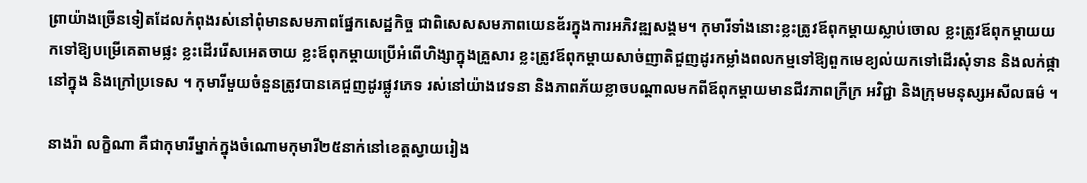ព្រាយ៉ាងច្រើនទៀតដែលកំពុងរស់នៅពុំមានសមភាពផ្នែកសេដ្ឋកិច្ច ជាពិសេសសមភាពយេនឌ័រក្នុងការអភិវឌ្ឍសង្គម។ កុមារីទាំងនោះខ្លះត្រូវឪពុកម្តាយស្លាប់ចោល ខ្លះត្រូវឪពុកម្តាយយកទៅឱ្យបម្រើគេតាមផ្លះ ខ្លះដើររើសអេតចាយ ខ្លះឪពុកម្តាយប្រើអំពើហិង្សាក្នុងគ្រួសារ ខ្លះត្រូវឪពុកម្តាយសាច់ញាតិជួញដូរកម្លាំងពលកម្មទៅឱ្យពួកមេខ្យល់យកទៅដើរសុំទាន និងលក់ផ្កានៅក្នុង និងក្រៅប្រទេស ។ កុមារីមួយចំនួនត្រូវបានគេជួញដូរផ្លូវភេទ រស់នៅយ៉ាងវេទនា និងភាពភ័យខ្លាចបណ្តាលមកពីឪពុកម្តាយមានជីវភាពក្រីក្រ អវិជ្ជា និងក្រុមមនុស្សអសីលធម៌ ។

នាងរ៉ា លកិ្ខណា គឺជាកុមារីម្នាក់ក្នុងចំណោមកុមារី២៥នាក់នៅខេត្តស្វាយរៀង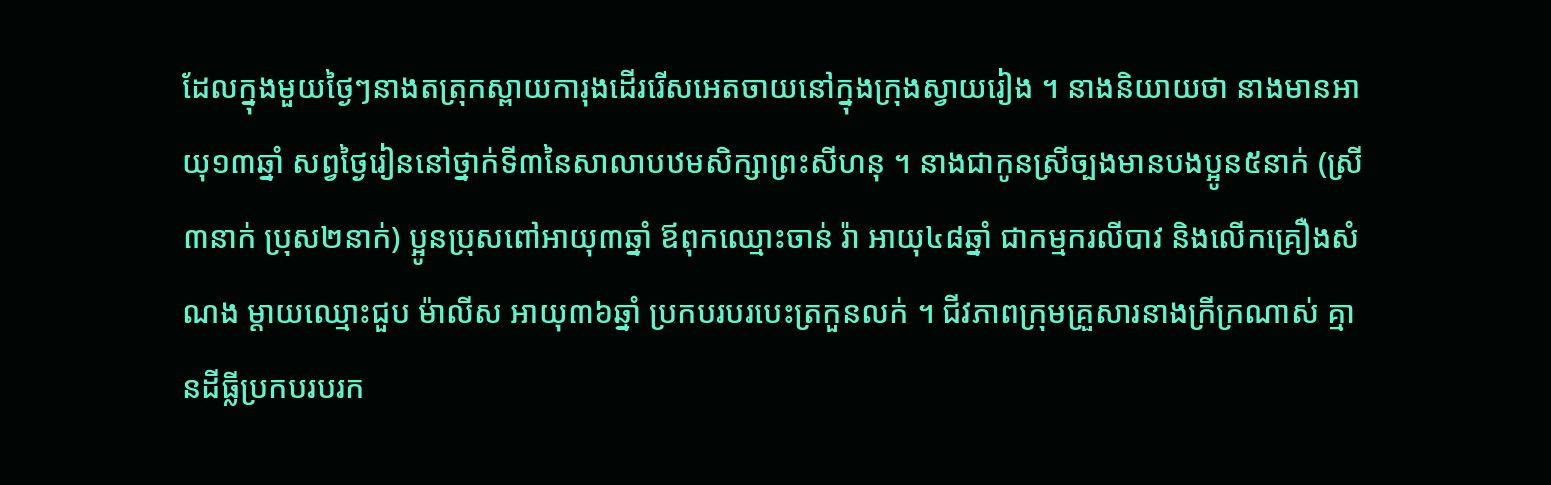ដែលក្នុងមួយថ្ងៃៗនាងតត្រុកស្ពាយការុងដើររើសអេតចាយនៅក្នុងក្រុងស្វាយរៀង ។ នាងនិយាយថា នាងមានអាយុ១៣ឆ្នាំ សព្វថ្ងៃរៀននៅថ្នាក់ទី៣នៃសាលាបឋមសិក្សាព្រះសីហនុ ។ នាងជាកូនស្រីច្បងមានបងប្អូន៥នាក់ (ស្រី៣នាក់ ប្រុស២នាក់) ប្អូនប្រុសពៅអាយុ៣ឆ្នាំ ឪពុកឈ្មោះចាន់ រ៉ា អាយុ៤៨ឆ្នាំ ជាកម្មករលីបាវ និងលើកគ្រឿងសំណង ម្តាយឈ្មោះជួប ម៉ាលីស អាយុ៣៦ឆ្នាំ ប្រកបរបរបេះត្រកួនលក់ ។ ជីវភាពក្រុមគ្រួសារនាងក្រីក្រណាស់ គ្មានដីធ្លីប្រកបរបរក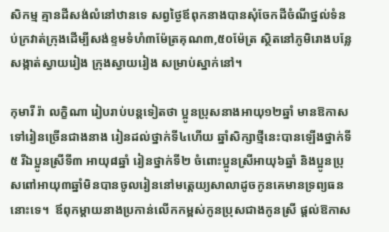សិកម្ម គ្មានដីសង់លំនៅឋានទេ សព្វថ្ងៃឪពុកនាងបានសុំចែកដីចំណីថ្នល់ទំនប់ក្រវាត់ក្រុងដើម្បីសង់ខ្ទមទំហំ៣ម៉ែត្រគុណ៣,៥០ម៉ែត្រ ស្ថិតនៅភូមិរោងបន្លែ សង្កាត់ស្វាយរៀង ក្រុងស្វាយរៀង សម្រាប់ស្នាក់នៅ។

កុមារី រ៉ា លក្ខិណា រៀបរាប់បន្តទៀតថា ប្អូនប្រុសនាងអាយុ១២ឆ្នាំ មានឱកាសទៅរៀនច្រើនជាងនាង រៀនដល់ថ្នាក់ទី៤ហើយ ឆ្នាំសិក្សាថ្មីនេះបានឡើងថ្នាក់ទី៥ រីឯប្អូនស្រីទី៣ អាយុ៨ឆ្នាំ រៀនថ្នាក់ទី២ ចំពោះប្អូនស្រីអាយុ៦ឆ្នាំ និងប្អូនប្រុសពៅអាយុ៣ឆ្នាំមិនបានចូលរៀននៅមតេ្តយ្យសាលាដូចកូនគេមានទ្រព្យធននោះទេ។  ឪពុកម្តាយនាងប្រកាន់លើកកម្ពស់កូនប្រុសជាងកូនស្រី ផ្តល់ឱកាស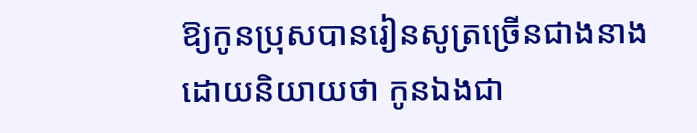ឱ្យកូនប្រុសបានរៀនសូត្រច្រើនជាងនាង ដោយនិយាយថា កូនឯងជា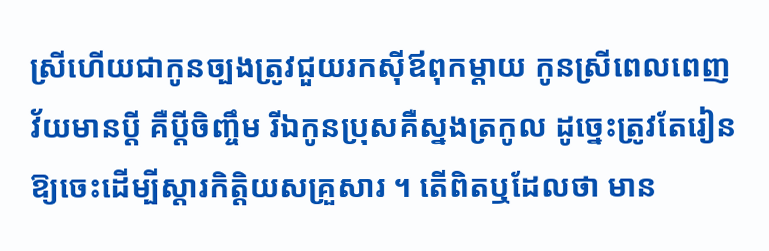ស្រីហើយជាកូនច្បងត្រូវជួយរកស៊ីឪពុកម្តាយ កូនស្រីពេលពេញវ័យមានប្តី គឺប្តីចិញ្ចឹម រីឯកូនប្រុសគឺស្នងត្រកូល ដូច្នេះត្រូវតែរៀនឱ្យចេះដើម្បីស្តារកិត្តិយសគ្រួសារ ។ តើពិតឬដែលថា មាន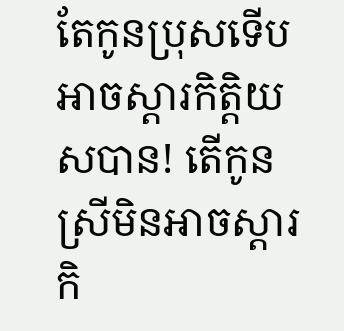តែកូនប្រុសទើបអាចស្តារកិត្តិយសបាន! តើកូនស្រីមិនអាចស្តារកិ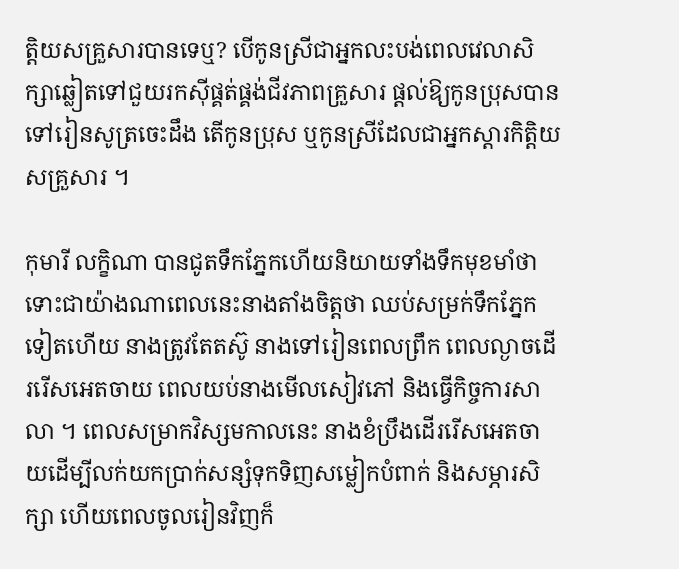ត្តិយសគ្រួសារបានទេឬ? បើកូនស្រីជាអ្នកលះបង់ពេលវេលាសិក្សាឆ្លៀតទៅជួយរកស៊ីផ្គត់ផ្គង់ជីវភាពគ្រួសារ ផ្តល់ឱ្យកូនប្រុសបានទៅរៀនសូត្រចេះដឹង តើកូនប្រុស ឬកូនស្រីដែលជាអ្នកស្តារកិត្តិយសគ្រួសារ ។

កុមារី លក្ខិណា បានជូតទឹកភ្នែកហើយនិយាយទាំងទឹកមុខមាំថា ទោះជាយ៉ាងណាពេលនេះនាងតាំងចិត្តថា ឈប់សម្រក់ទឹកភ្នែកទៀតហើយ នាងត្រូវតែតស៊ូ នាងទៅរៀនពេលព្រឹក ពេលល្ងាចដើររើសអេតចាយ ពេលយប់នាងមើលសៀវភៅ និងធ្វើកិច្ចការសាលា ។ ពេលសម្រាកវិស្សមកាលនេះ នាងខំប្រឹងដើររើសអេតចាយដើម្បីលក់យកប្រាក់សន្សំទុកទិញសម្លៀកបំពាក់ និងសម្ភារសិក្សា ហើយពេលចូលរៀនវិញក៏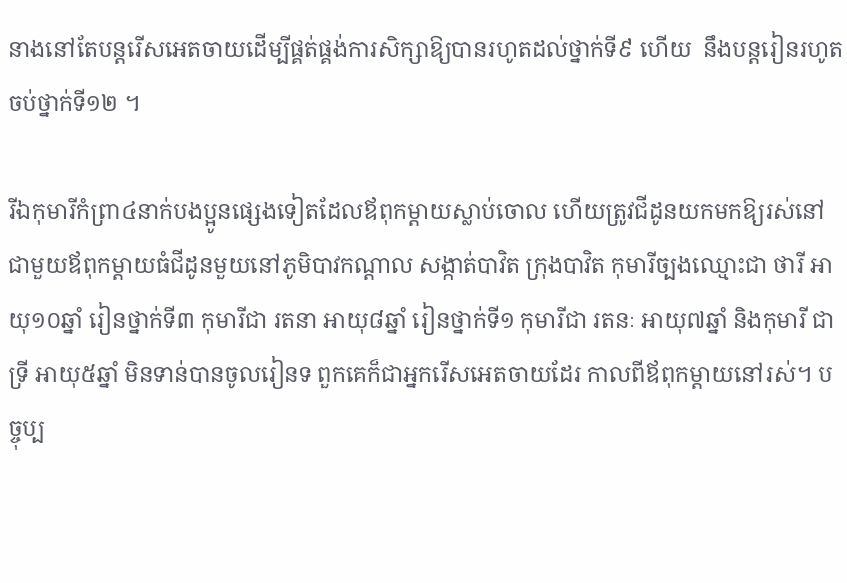នាងនៅតែបន្តរើសអេតចាយដើម្បីផ្គត់ផ្គង់ការសិក្សាឱ្យបានរហូតដល់ថ្នាក់ទី៩ ហើយ  នឹងបន្តរៀនរហូតចប់ថ្នាក់ទី១២ ។

រីឯកុមារីកំព្រា៤នាក់បងប្អូនផ្សេងទៀតដែលឪពុកម្តាយស្លាប់ចោល ហើយត្រូវជីដូនយកមកឱ្យរស់នៅជាមួយឪពុកម្តាយធំជីដូនមួយនៅភូមិបាវកណ្តាល សង្កាត់បាវិត ក្រុងបាវិត កុមារីច្បងឈ្មោះជា ថារី អាយុ១០ឆ្នាំ រៀនថ្នាក់ទី៣ កុមារីជា រតនា អាយុ៨ឆ្នាំ រៀនថ្នាក់ទី១ កុមារីជា រតនៈ អាយុ៧ឆ្នាំ និងកុមារី ជា ទ្រី អាយុ៥ឆ្នាំ មិនទាន់បានចូលរៀនទ ពួកគេក៏ជាអ្នករើសអេតចាយដែរ កាលពីឪពុកម្តាយនៅរស់។ បច្ចុប្ប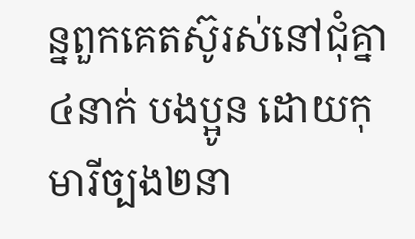ន្នពួកគេតស៊ូរស់នៅជុំគ្នា៤នាក់ បងប្អូន ដោយកុមារីច្បង២នា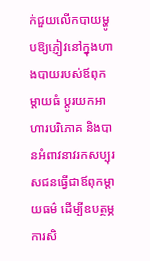ក់ជួយលើកបាយម្ហូបឱ្យភ្ញៀវនៅក្នុងហាងបាយរបស់ឪពុកម្តាយធំ ប្តូរយកអាហារបរិភោគ និងបានអំពាវនាវរកសប្បុរសជនធ្វើជាឪពុកម្តាយធម៌ ដើម្បីឧបត្ថម្ភការសិ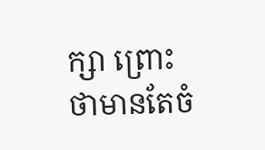ក្សា ព្រោះថាមានតែចំ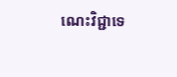ណេះវិជ្ជាទេ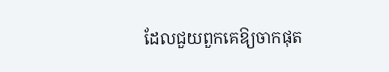ដែលជួយពួកគេឱ្យចាកផុត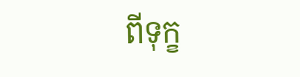ពីទុក្ខ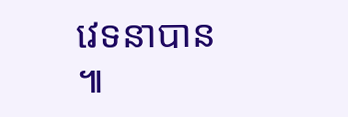វេទនាបាន ៕